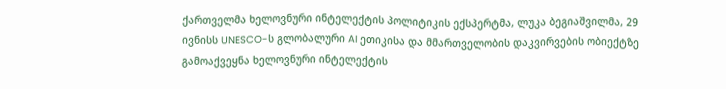ქართველმა ხელოვნური ინტელექტის პოლიტიკის ექსპერტმა, ლუკა ბეგიაშვილმა, 29 ივნისს UNESCO-ს გლობალური AI ეთიკისა და მმართველობის დაკვირვების ობიექტზე გამოაქვეყნა ხელოვნური ინტელექტის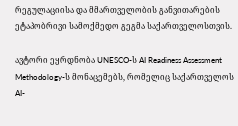რეგულაციისა და მმართველობის განვითარების ეტაპობრივი სამოქმედო გეგმა საქართველოსთვის.

ავტორი ეყრდნობა UNESCO-ს AI Readiness Assessment Methodology-ს მონაცემებს, რომელიც საქართველოს AI-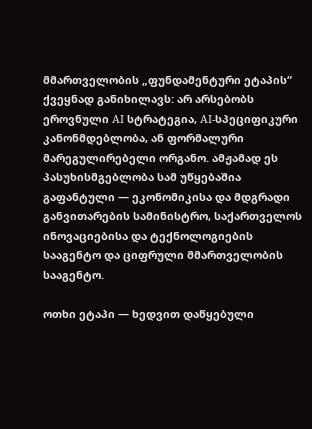მმართველობის „ფუნდამენტური ეტაპის“ ქვეყნად განიხილავს: არ არსებობს ეროვნული AI სტრატეგია, AI-სპეციფიკური კანონმდებლობა, ან ფორმალური მარეგულირებელი ორგანო. ამჟამად ეს პასუხისმგებლობა სამ უწყებაშია გაფანტული — ეკონომიკისა და მდგრადი განვითარების სამინისტრო, საქართველოს ინოვაციებისა და ტექნოლოგიების სააგენტო და ციფრული მმართველობის სააგენტო.

ოთხი ეტაპი — ხედვით დაწყებული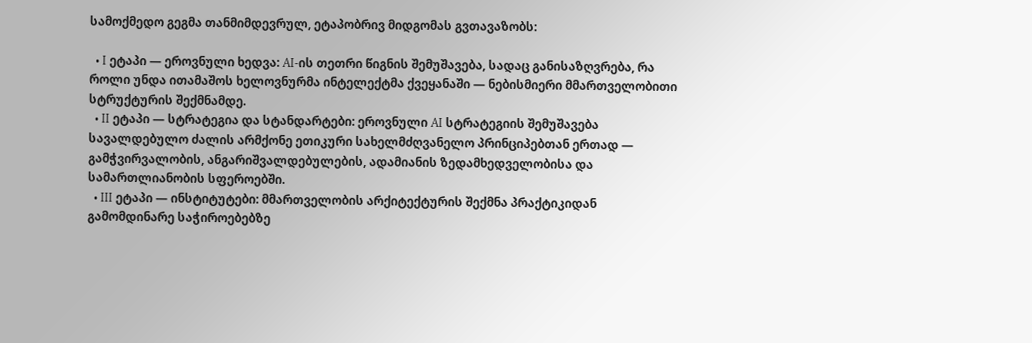სამოქმედო გეგმა თანმიმდევრულ, ეტაპობრივ მიდგომას გვთავაზობს:

  • I ეტაპი — ეროვნული ხედვა: AI-ის თეთრი წიგნის შემუშავება, სადაც განისაზღვრება, რა როლი უნდა ითამაშოს ხელოვნურმა ინტელექტმა ქვეყანაში — ნებისმიერი მმართველობითი სტრუქტურის შექმნამდე.
  • II ეტაპი — სტრატეგია და სტანდარტები: ეროვნული AI სტრატეგიის შემუშავება სავალდებულო ძალის არმქონე ეთიკური სახელმძღვანელო პრინციპებთან ერთად — გამჭვირვალობის, ანგარიშვალდებულების, ადამიანის ზედამხედველობისა და სამართლიანობის სფეროებში.
  • III ეტაპი — ინსტიტუტები: მმართველობის არქიტექტურის შექმნა პრაქტიკიდან გამომდინარე საჭიროებებზე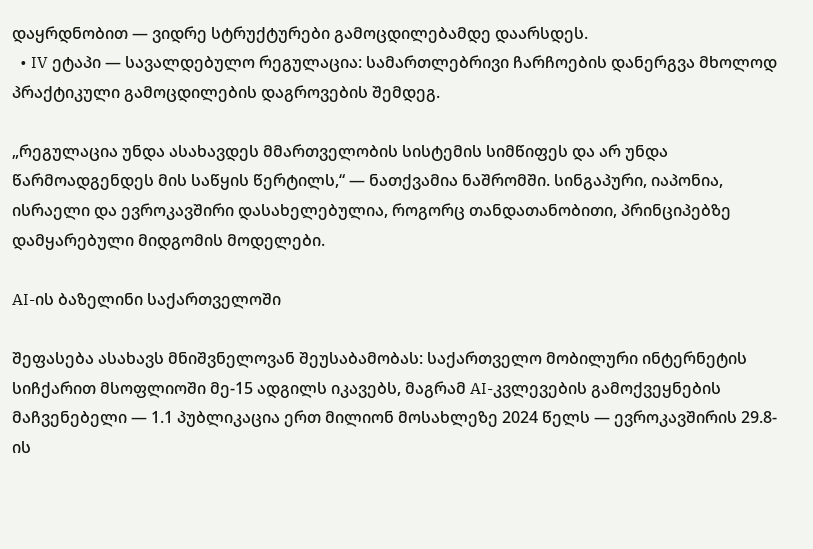დაყრდნობით — ვიდრე სტრუქტურები გამოცდილებამდე დაარსდეს.
  • IV ეტაპი — სავალდებულო რეგულაცია: სამართლებრივი ჩარჩოების დანერგვა მხოლოდ პრაქტიკული გამოცდილების დაგროვების შემდეგ.

„რეგულაცია უნდა ასახავდეს მმართველობის სისტემის სიმწიფეს და არ უნდა წარმოადგენდეს მის საწყის წერტილს,“ — ნათქვამია ნაშრომში. სინგაპური, იაპონია, ისრაელი და ევროკავშირი დასახელებულია, როგორც თანდათანობითი, პრინციპებზე დამყარებული მიდგომის მოდელები.

AI-ის ბაზელინი საქართველოში

შეფასება ასახავს მნიშვნელოვან შეუსაბამობას: საქართველო მობილური ინტერნეტის სიჩქარით მსოფლიოში მე-15 ადგილს იკავებს, მაგრამ AI-კვლევების გამოქვეყნების მაჩვენებელი — 1.1 პუბლიკაცია ერთ მილიონ მოსახლეზე 2024 წელს — ევროკავშირის 29.8-ის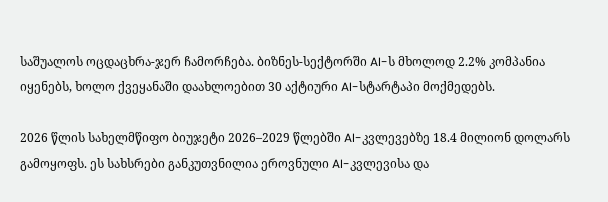საშუალოს ოცდაცხრა-ჯერ ჩამორჩება. ბიზნეს-სექტორში AI-ს მხოლოდ 2.2% კომპანია იყენებს, ხოლო ქვეყანაში დაახლოებით 30 აქტიური AI-სტარტაპი მოქმედებს.

2026 წლის სახელმწიფო ბიუჯეტი 2026–2029 წლებში AI-კვლევებზე 18.4 მილიონ დოლარს გამოყოფს. ეს სახსრები განკუთვნილია ეროვნული AI-კვლევისა და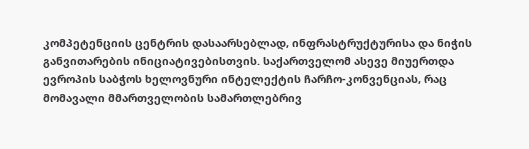კომპეტენციის ცენტრის დასაარსებლად, ინფრასტრუქტურისა და ნიჭის განვითარების ინიციატივებისთვის. საქართველომ ასევე მიუერთდა ევროპის საბჭოს ხელოვნური ინტელექტის ჩარჩო-კონვენციას, რაც მომავალი მმართველობის სამართლებრივ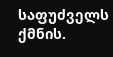საფუძველს ქმნის.